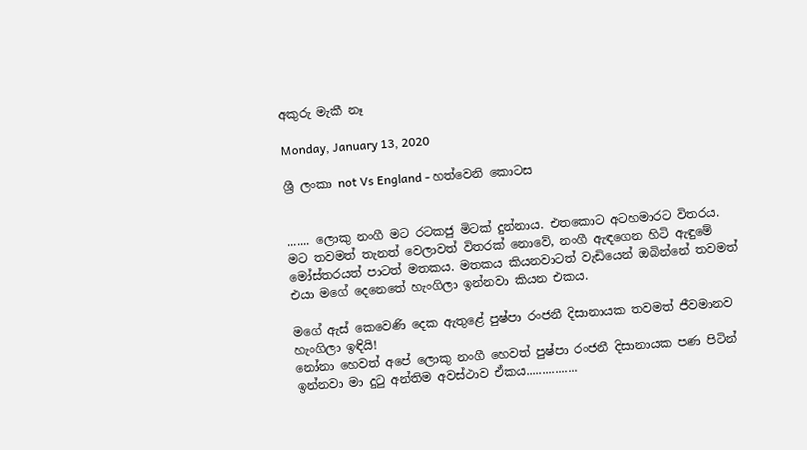අකුරු මැකී නෑ

Monday, January 13, 2020

ශ්‍රී ලංකා not Vs England - හත්වෙනි කොටස


....... ලොකු නංගී මට රටකජු මිටක් දුන්නාය. එතකොට අටහමාරට විතරය.
මට තවමත් තැනත් වෙලාවත් විතරක් නොවේ, නංගී ඇඳගෙන හිටි ඇඳුමේ මෝස්තරයත් පාටත් මතකය. මතකය කියනවාටත් වැඩියෙන් ඔබින්නේ තවමත් එයා මගේ දෙනෙතේ හැංගිලා ඉන්නවා කියන එකය.

මගේ ඇස් කෙවෙණි දෙක ඇතුළේ පුෂ්පා රංජනී දිසානායක තවමත් ජීවමානව හැංගිලා ඉඳියි!
නෝනා හෙවත් අපේ ලොකු නංගී හෙවත් පුෂ්පා රංජනී දිසානායක පණ පිටින් ඉන්නවා මා දුටු අන්තිම අවස්ථාව ඒකය................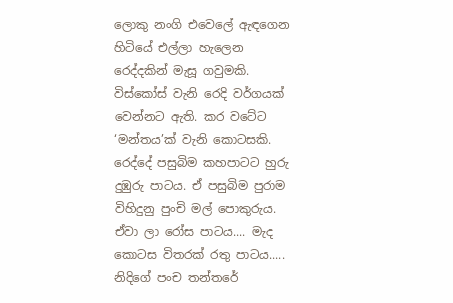ලොකු නංගි එවෙලේ ඇඳගෙන හිටියේ එල්ලා හැලෙන රෙද්දකින් මැසූ ගවුමකි. විස්කෝස් වැනි රෙදි වර්ගයක් වෙන්නට ඇති. කර වටේට ‘මන්තය’ක් වැනි කොටසකි. රෙද්දේ පසුබිම කහපාටට හුරු දුඹුරු පාටය. ඒ පසුබිම පුරාම විහිදුනු පුංචි මල් පොකුරුය. ඒවා ලා රෝස පාටය.... මැද කොටස විතරක් රතු පාටය.....
නිදිගේ පංච තන්තරේ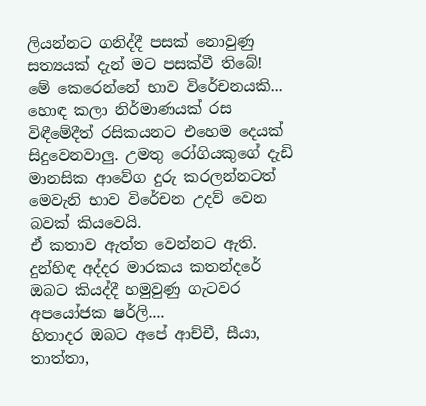ලියන්නට ගනිද්දී පසක් නොවුණු සත්‍යයක් දැන් මට පසක්වී තිබේ!
මේ කෙරෙන්නේ භාව විරේචනයකි...
හොඳ කලා නිර්මාණයක් රස විඳීමේදීත් රසිකයනට එහෙම දෙයක් සිදුවෙනවාලු. උමතු රෝගියකුගේ දැඩි මානසික ආවේග දුරු කරලන්නටත් මෙවැනි භාව විරේචන උදව් වෙන බවක් කියවෙයි.
ඒ කතාව ඇත්ත වෙන්නට ඇති.
දුන්හිඳ අද්දර මාරකය කතන්දරේ ඔබට කියද්දී හමුවුණු ගැටවර අපයෝජක ෂර්ලි....
හිතාදර ඔබට අපේ ආච්චී, සීයා, තාත්තා,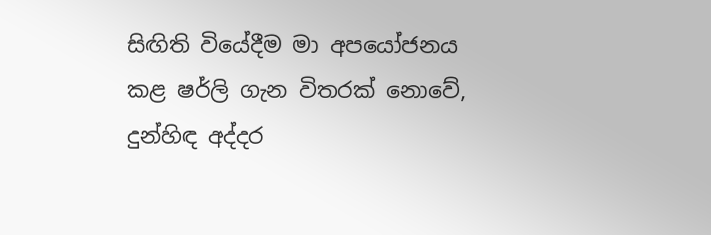සිඟිති වියේදීම මා අපයෝජනය කළ ෂර්ලි ගැන විතරක් නොවේ, දුන්හිඳ අද්දර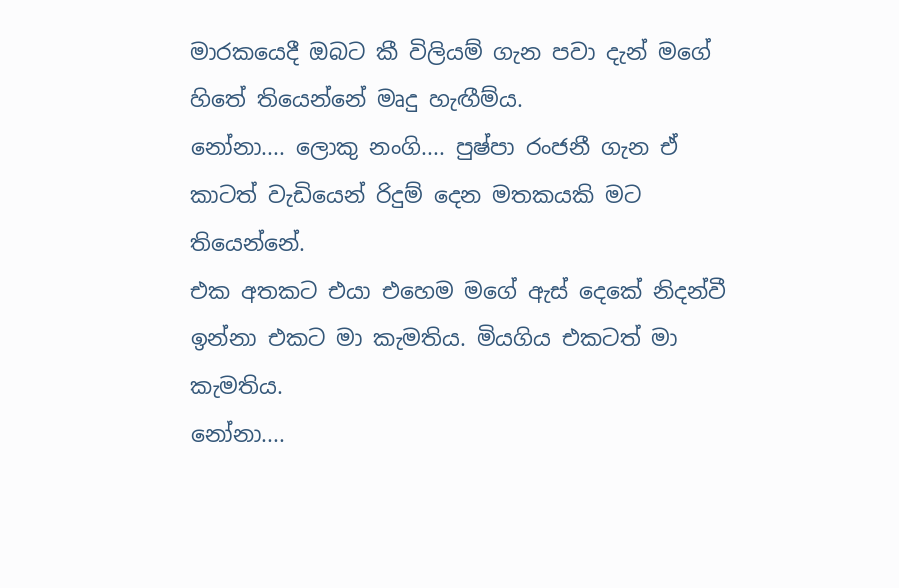මාරකයෙදී ඔබට කී විලියම් ගැන පවා දැන් මගේ හිතේ තියෙන්නේ මෘදු හැඟීම්ය.
නෝනා.... ලොකු නංගි.... පුෂ්පා රංජනී ගැන ඒ කාටත් වැඩියෙන් රිදුම් දෙන මතකයකි මට තියෙන්නේ.
එක අතකට එයා එහෙම මගේ ඇස් දෙකේ නිදන්වී ඉන්නා එකට මා කැමතිය. මියගිය එකටත් මා කැමතිය.
නෝනා....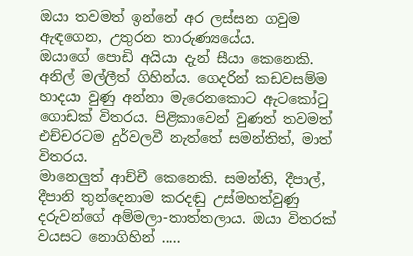ඔයා තවමත් ඉන්නේ අර ලස්සන ගවුම ඇඳගෙන, උතුරන තාරුණ්‍යයේය.
ඔයාගේ පොඩි අයියා දැන් සීයා කෙනෙකි. අනිල් මල්ලීත් ගිහින්ය. ගෙදරින් කඩවසම්ම හාදයා වුණු අන්නා මැරෙනකොට ඇටකෝටු ගොඩක් විතරය. පිළිකාවෙන් වුණත් තවමත් එච්චරටම දුර්වලවී නැත්තේ සමන්තිත්, මාත් විතරය.
මානෙලුත් ආච්චී කෙනෙකි. සමන්ති, දීපාල්, දීපානි තුන්දෙනාම කරදඬු උස්මහත්වුණු දරුවන්ගේ අම්මලා-තාත්තලාය. ඔයා විතරක් වයසට නොගිහින් .....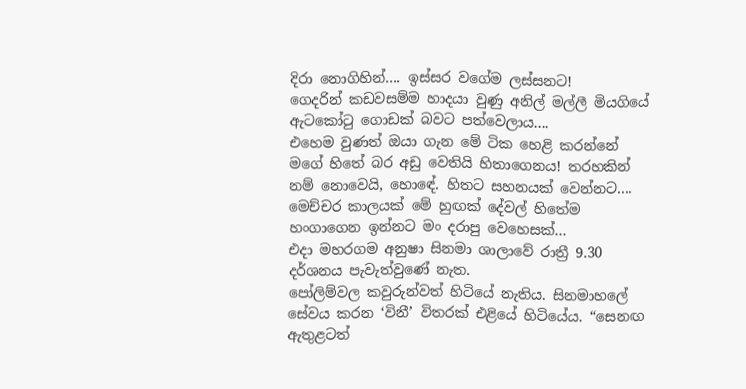දිරා නොගිහින්.... ඉස්සර වගේම ලස්සනට!
ගෙදරින් කඩවසම්ම හාදයා වුණු අනිල් මල්ලී මියගියේ ඇටකෝටු ගොඩක් බවට පත්වෙලාය....
එහෙම වුණත් ඔයා ගැන මේ ටික හෙළි කරන්නේ මගේ හිතේ බර අඩු වෙතියි හිතාගෙනය! තරහකින් නම් නොවෙයි, හොඳේ. හිතට සහනයක් වෙන්නට....
මෙච්චර කාලයක් මේ හුඟක් දේවල් හිතේම හංගාගෙන ඉන්නට මං දරාපු වෙහෙසක්...
එදා මහරගම අනුෂා සිනමා ශාලාවේ රාත්‍රී 9.30 දර්ශනය පැවැත්වුණේ නැත.
පෝලිම්වල කවුරුන්වත් හිටියේ නැතිය. සිනමාහලේ සේවය කරන ‘විනී’ විතරක් එළියේ හිටියේය. “සෙනඟ ඇතුළටත්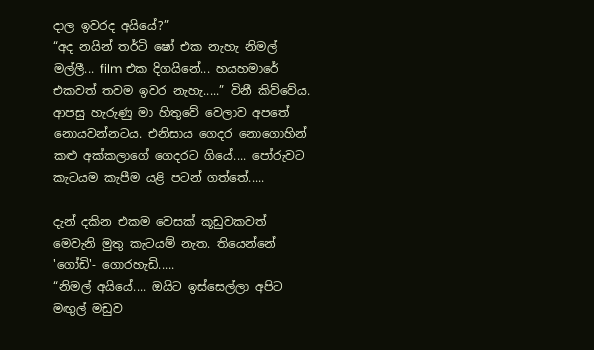දාල ඉවරද අයියේ?”
“අද නයින් තර්ටි ෂෝ එක නැහැ නිමල් මල්ලී... film එක දිගයිනේ... හයහමාරේ එකවත් තවම ඉවර නැහැ.....” විනී කිව්වේය.
ආපසු හැරුණු මා හිතුවේ වෙලාව අපතේ නොයවන්නටය. එනිසාය ගෙදර නොගොහින් කළු අක්කලාගේ ගෙදරට ගියේ.... පෝරුවට කැටයම කැපීම යළි පටන් ගත්තේ.....

දැන් දකින එකම වෙසක් කූඩුවකවත් මෙවැනි මුතු කැටයම් නැත. තියෙන්නේ 'ගෝඩි'- ගොරහැඩි.....
“නිමල් අයියේ.... ඔයිට ඉස්සෙල්ලා අපිට මඟුල් මඩුව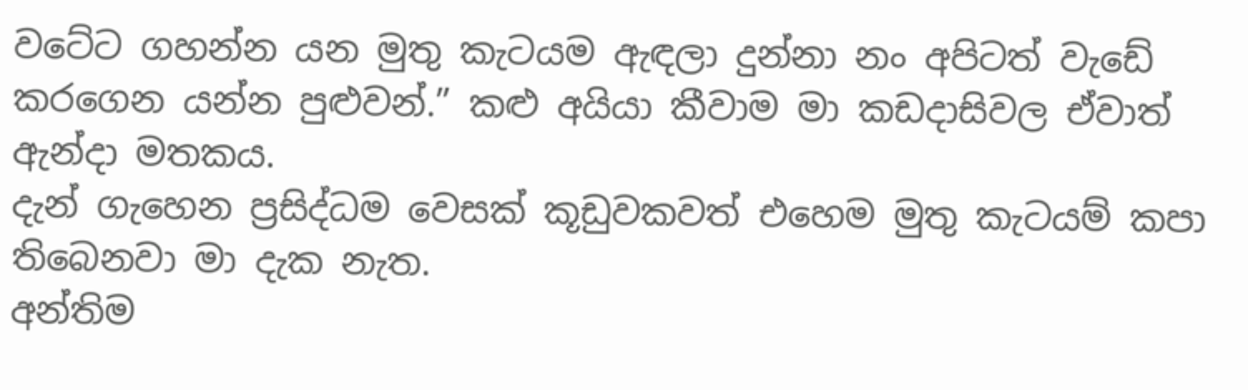වටේට ගහන්න යන මුතු කැටයම ඇඳලා දුන්නා නං අපිටත් වැඩේ කරගෙන යන්න පුළුවන්.” කළු අයියා කීවාම මා කඩදාසිවල ඒවාත් ඇන්දා මතකය.
දැන් ගැහෙන ප්‍රසිද්ධම වෙසක් කූඩුවකවත් එහෙම මුතු කැටයම් කපා තිබෙනවා මා දැක නැත.
අන්තිම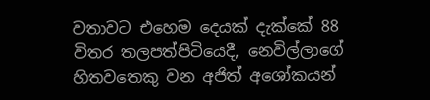වතාවට එහෙම දෙයක් දැක්කේ 88 විතර තලපත්පිටියෙදී, නෙවිල්ලාගේ හිතවතෙකු වන අජිත් අශෝකයන්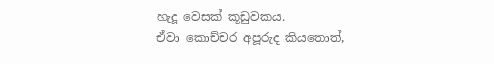හැදූ වෙසක් කූඩුවකය.
ඒවා කොච්චර අපූරුද කියතොත්,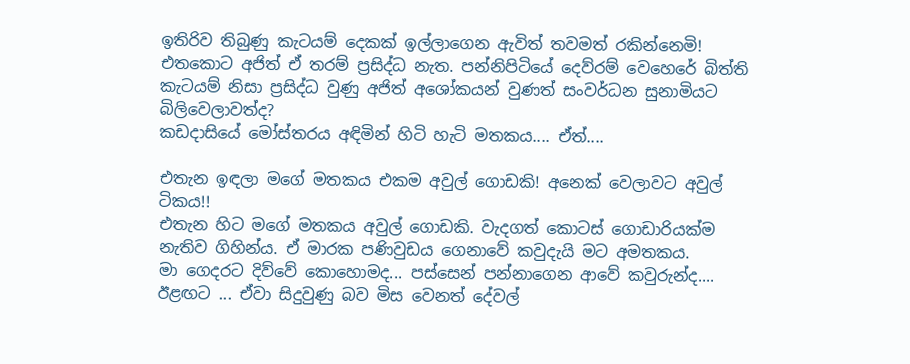ඉතිරිව තිබුණු කැටයම් දෙකක් ඉල්ලාගෙන ඇවිත් තවමත් රකින්නෙමි! එතකොට අජිත් ඒ තරම් ප්‍රසිද්ධ නැත. පන්නිපිටියේ දෙව්රම් වෙහෙරේ බිත්ති කැටයම් නිසා ප්‍රසිද්ධ වුණු අජිත් අශෝකයන් වුණත් සංවර්ධන සුනාමියට බිලිවෙලාවත්ද?
කඩදාසියේ මෝස්තරය අඳිමින් හිටි හැටි මතකය.... ඒත්....

එතැන ඉඳලා මගේ මතකය එකම අවුල් ගොඩකි! අනෙක් වෙලාවට අවුල් ටිකය!!
එතැන හිට මගේ මතකය අවුල් ගොඩකි. වැදගත් කොටස් ගොඩාරියක්ම නැතිව ගිහින්ය. ඒ මාරක පණිවුඩය ගෙනාවේ කවුදැයි මට අමතකය.
මා ගෙදරට දිව්වේ කොහොමද... පස්සෙන් පන්නාගෙන ආවේ කවුරුන්ද.... ඊළඟට ... ඒවා සිදුවුණු බව මිස වෙනත් දේවල්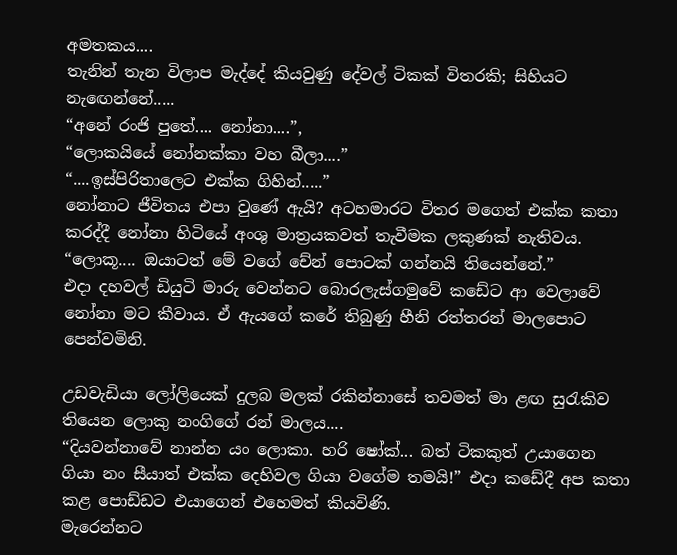අමතකය....
තැනින් තැන විලාප මැද්දේ කියවුණු දේවල් ටිකක් විතරකි; සිහියට නැඟෙන්නේ.....
“අනේ රංජි පුතේ.... නෝනා....”,
“ලොකයියේ නෝනක්කා වහ බීලා....”
“....ඉස්පිරිතාලෙට එක්ක ගිහින්.....”
නෝනාට ජීවිතය එපා වුණේ ඇයි? අටහමාරට විතර මගෙත් එක්ක කතා කරද්දී නෝනා හිටියේ අංශු මාත්‍රයකවත් තැවීමක ලකුණක් නැතිවය.
“ලොකූ.... ඔයාටත් මේ වගේ චේන් පොටක් ගන්නයි තියෙන්නේ.”
එදා දහවල් ඩියුටි මාරු වෙන්නට බොරලැස්ගමුවේ කඩේට ආ වෙලාවේ නෝනා මට කීවාය. ඒ ඇයගේ කරේ තිබුණු හීනි රත්තරන් මාලපොට පෙන්වමිනි.

උඩවැඩියා ලෝලියෙක් දුලබ මලක් රකින්නාසේ තවමත් මා ළඟ සුරැකිව තියෙන ලොකු නංගිගේ රන් මාලය....
“දියවන්නාවේ නාන්න යං ලොකා. හරි ෂෝක්... බත් ටිකකුත් උයාගෙන ගියා නං සීයාත් එක්ක දෙහිවල ගියා වගේම තමයි!” එදා කඩේදී අප කතා කළ පොඩ්ඩට එයාගෙන් එහෙමත් කියවිණි.
මැරෙන්නට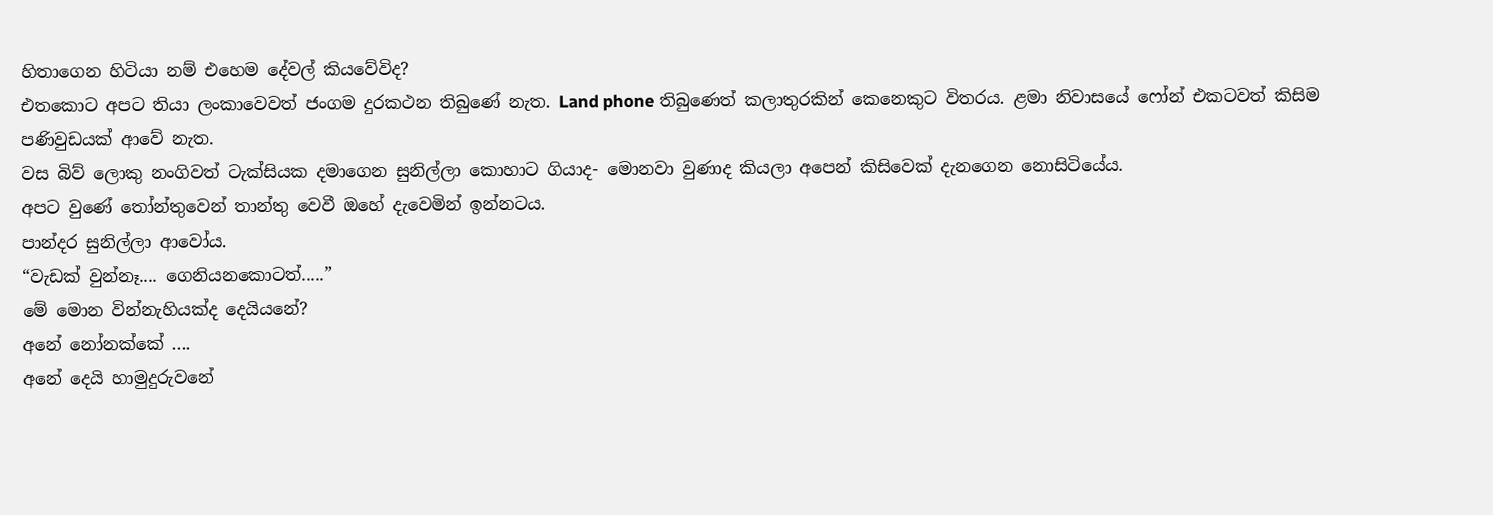හිතාගෙන හිටියා නම් එහෙම දේවල් කියවේවිද?
එතකොට අපට තියා ලංකාවෙවත් ජංගම දුරකථන තිබුණේ නැත. Land phone තිබුණෙත් කලාතුරකින් කෙනෙකුට විතරය. ළමා නිවාසයේ ෆෝන් එකටවත් කිසිම පණිවුඩයක් ආවේ නැත.
වස බිව් ලොකු නංගිවත් ටැක්සියක දමාගෙන සුනිල්ලා කොහාට ගියාද- මොනවා වුණාද කියලා අපෙන් කිසිවෙක් දැනගෙන නොසිටියේය.
අපට වුණේ තෝන්තුවෙන් තාන්තු වෙවී ඔහේ දැවෙමින් ඉන්නටය.
පාන්දර සුනිල්ලා ආවෝය.
“වැඩක් වුන්නෑ.... ගෙනියනකොටත්.....”
මේ මොන වින්නැහියක්ද දෙයියනේ?
අනේ නෝනක්කේ ....
අනේ දෙයි හාමුදුරුවනේ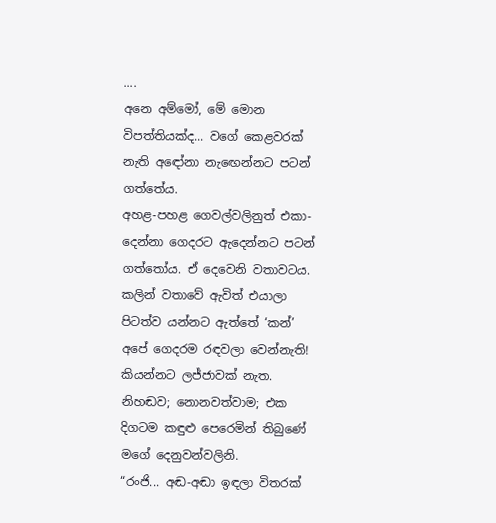....
අනෙ අම්මෝ, මේ මොන විපත්තියක්ද... වගේ කෙළවරක් නැති අඳෝනා නැඟෙන්නට පටන් ගත්තේය.
අහළ-පහළ ගෙවල්වලිනුත් එකා-දෙන්නා ගෙදරට ඇදෙන්නට පටන් ගත්තෝය. ඒ දෙවෙනි වතාවටය. කලින් වතාවේ ඇවිත් එයාලා පිටත්ව යන්නට ඇත්තේ ‘කන්’ අපේ ගෙදරම රඳවලා වෙන්නැති!
කියන්නට ලජ්ජාවක් නැත. නිහඬව; නොනවත්වාම; එක දිගටම කඳුළු පෙරෙමින් තිබුණේ මගේ දෙනුවන්වලිනි.
“රංජි... අඬ-අඬා ඉඳලා විතරක්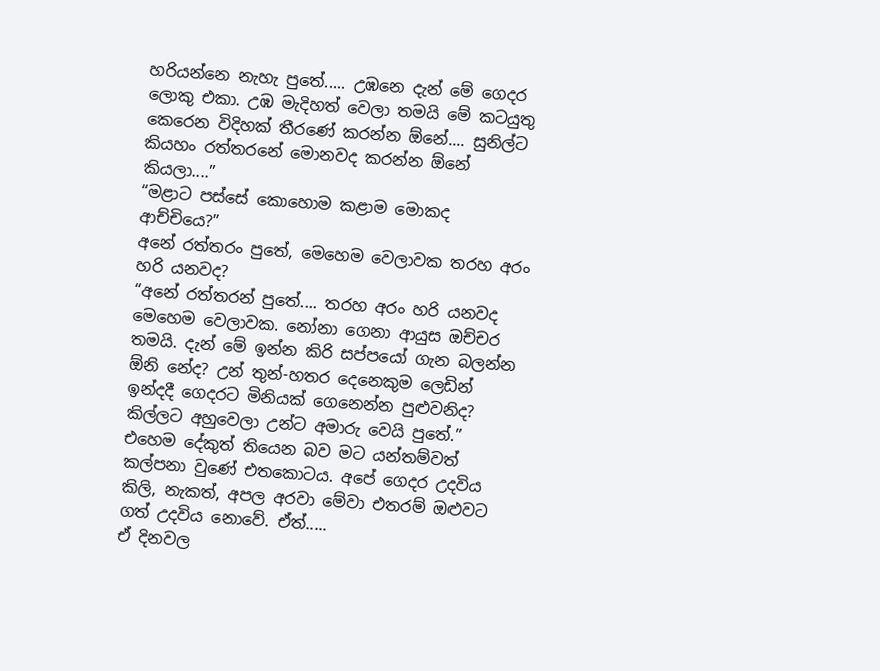හරියන්නෙ නැහැ පුතේ..... උඹනෙ දැන් මේ ගෙදර ලොකු එකා. උඹ මැදිහත් වෙලා තමයි මේ කටයුතු කෙරෙන විදිහක් තීරණේ කරන්න ඕනේ.... සුනිල්ට කියහං රත්තරනේ මොනවද කරන්න ඕනේ කියලා....”
“මළාට පස්සේ කොහොම කළාම මොකද ආච්චියෙ?”
අනේ රත්තරං පුතේ, මෙහෙම වෙලාවක තරහ අරං හරි යනවද?
“අනේ රත්තරන් පුතේ.... තරහ අරං හරි යනවද මෙහෙම වෙලාවක. නෝනා ගෙනා ආයුස ඔච්චර තමයි. දැන් මේ ඉන්න කිරි සප්පයෝ ගැන බලන්න ඕනි නේද? උන් තුන්-හතර දෙනෙකුම ලෙඩින් ඉන්දදී ගෙදරට මිනියක් ගෙනෙන්න පුළුවනිද? කිල්ලට අහුවෙලා උන්ට අමාරු වෙයි පුතේ.”
එහෙම දේකුත් තියෙන බව මට යන්තම්වත් කල්පනා වුණේ එතකොටය. අපේ ගෙදර උදවිය කිලි, නැකත්, අපල අරවා මේවා එතරම් ඔළුවට ගත් උදවිය නොවේ. ඒත්.....
ඒ දිනවල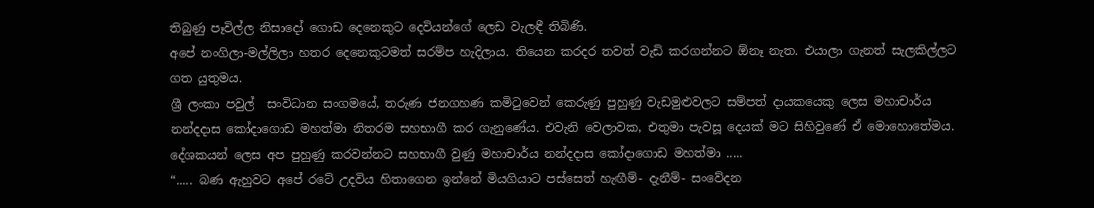තිබුණු පෑවිල්ල නිසාදෝ ගොඩ දෙනෙකුට දෙවියන්ගේ ලෙඩ වැලඳී තිබිණි.
අපේ නංගිලා-මල්ලිලා හතර දෙනෙකුටමත් සරම්ප හැදිලාය. තියෙන කරදර තවත් වැඩි කරගන්නට ඕනෑ නැත. එයාලා ගැනත් සැලකිල්ලට ගත යුතුමය.
ශ්‍රී ලංකා පවුල්  සංවිධාන සංගමයේ, තරුණ ජනගහණ කමිටුවෙන් කෙරුණු පුහුණු වැඩමුළුවලට සම්පත් දායකයෙකු ලෙස මහාචාර්ය නන්දදාස කෝදාගොඩ මහත්මා නිතරම සහභාගී කර ගැනුණේය. එවැනි වෙලාවක, එතුමා පැවසූ දෙයක් මට සිහිවුණේ ඒ මොහොතේමය.
දේශකයන් ලෙස අප පුහුණු කරවන්නට සහභාගී වුණු මහාචාර්ය නන්දදාස කෝදාගොඩ මහත්මා .....
“..... බණ ඇහුවට අපේ රටේ උදවිය හිතාගෙන ඉන්නේ මියගියාට පස්සෙත් හැඟීම්- දැනීම්- සංවේදන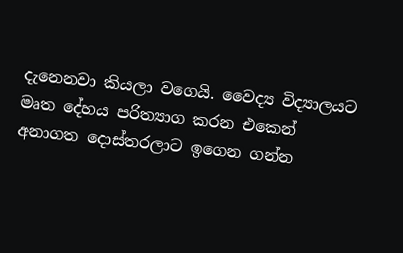දැනෙනවා කියලා වගෙයි. වෛද්‍ය විද්‍යාලයට මෘත දේහය පරිත්‍යාග කරන එකෙන් අනාගත දොස්තරලාට ඉගෙන ගන්න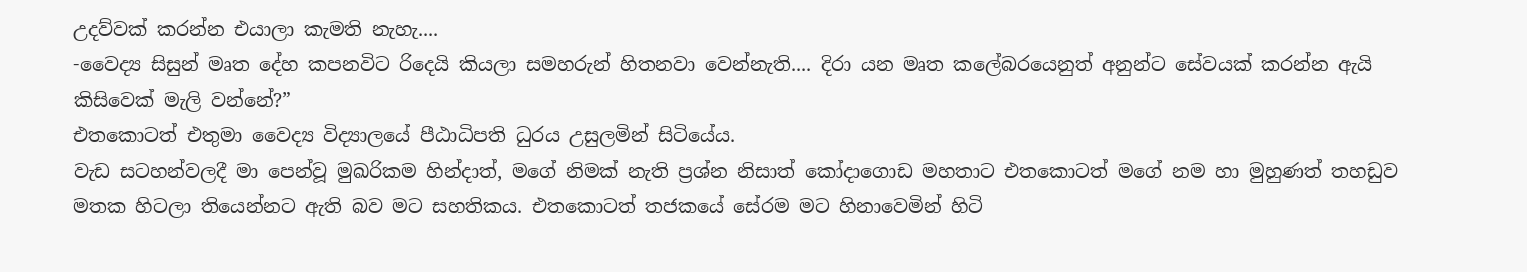උදව්වක් කරන්න එයාලා කැමති නැහැ....
-වෛද්‍ය සිසුන් මෘත දේහ කපනවිට රිදෙයි කියලා සමහරුන් හිතනවා වෙන්නැති.... දිරා යන මෘත කලේබරයෙනුත් අනුන්ට සේවයක් කරන්න ඇයි කිසිවෙක් මැලි වන්නේ?”
එතකොටත් එතුමා වෛද්‍ය විද්‍යාලයේ පීඨාධිපති ධුරය උසුලමින් සිටියේය.
වැඩ සටහන්වලදී මා පෙන්වූ මුඛරිකම හින්දාත්, මගේ නිමක් නැති ප්‍රශ්න නිසාත් කෝදාගොඩ මහතාට එතකොටත් මගේ නම හා මුහුණත් තහඩුව මතක හිටලා තියෙන්නට ඇති බව මට සහතිකය. එතකොටත් තජකයේ සේරම මට හිනාවෙමින් හිටි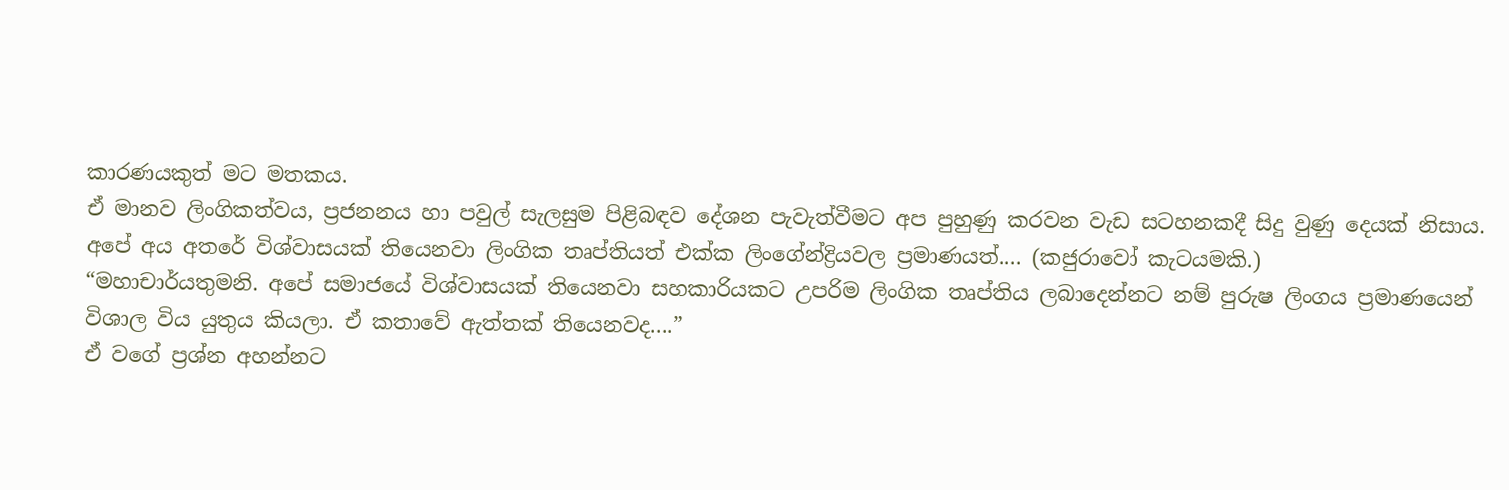කාරණයකුත් මට මතකය.
ඒ මානව ලිංගිකත්වය, ප්‍රජනනය හා පවුල් සැලසුම පිළිබඳව දේශන පැවැත්වීමට අප පුහුණු කරවන වැඩ සටහනකදී සිදු වුණු දෙයක් නිසාය.
අපේ අය අතරේ විශ්වාසයක් තියෙනවා ලිංගික තෘප්තියත් එක්ක ලිංගේන්ද්‍රියවල ප්‍රමාණයත්.... (කජුරාවෝ කැටයමකි.)
“මහාචාර්යතුමනි. අපේ සමාජයේ විශ්වාසයක් තියෙනවා සහකාරියකට උපරිම ලිංගික තෘප්තිය ලබාදෙන්නට නම් පුරුෂ ලිංගය ප්‍රමාණයෙන් විශාල විය යුතුය කියලා. ඒ කතාවේ ඇත්තක් තියෙනවද....”
ඒ වගේ ප්‍රශ්න අහන්නට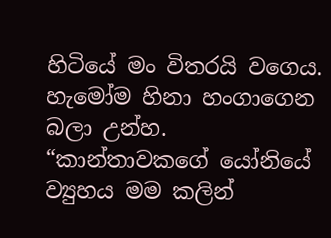හිටියේ මං විතරයි වගෙය. හැමෝම හිනා හංගාගෙන බලා උන්හ.
“කාන්තාවකගේ යෝනියේ ව්‍යුහය මම කලින්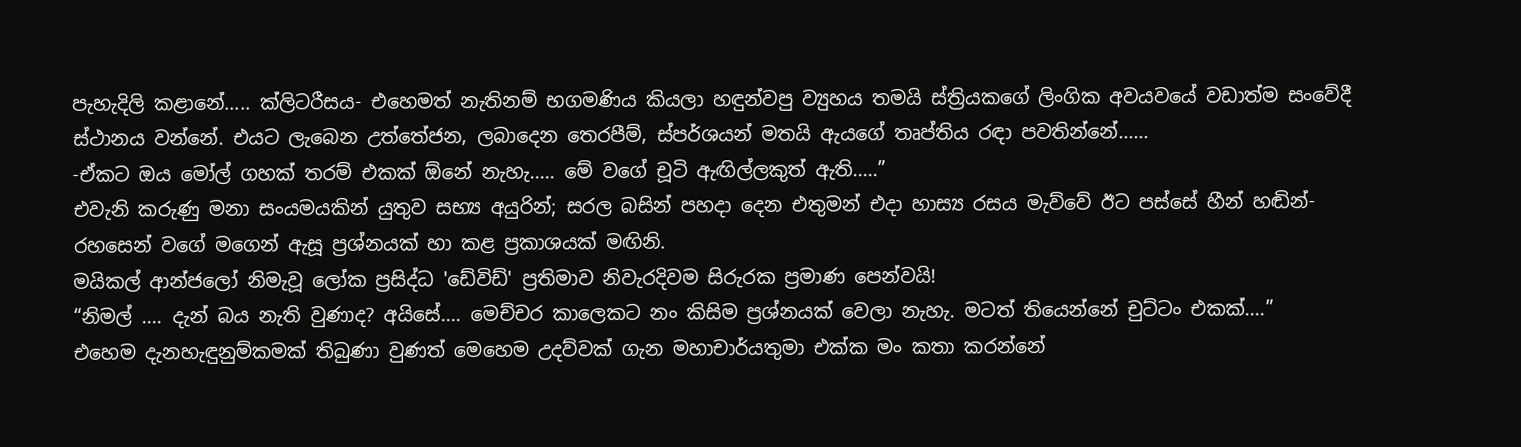පැහැදිලි කළානේ..... ක්ලිටරීසය- එහෙමත් නැතිනම් භගමණිය කියලා හඳුන්වපු ව්‍යුහය තමයි ස්ත්‍රියකගේ ලිංගික අවයවයේ වඩාත්ම සංවේදී ස්ථානය වන්නේ. එයට ලැබෙන උත්තේජන, ලබාදෙන තෙරපීම්, ස්පර්ශයන් මතයි ඇයගේ තෘප්තිය රඳා පවතින්නේ......
-ඒකට ඔය මෝල් ගහක් තරම් එකක් ඕනේ නැහැ..... මේ වගේ චූටි ඇඟිල්ලකුත් ඇති.....”
එවැනි කරුණු මනා සංයමයකින් යුතුව සභ්‍ය අයුරින්; සරල බසින් පහදා දෙන එතුමන් එදා හාස්‍ය රසය මැව්වේ ඊට පස්සේ හීන් හඬින්- රහසෙන් වගේ මගෙන් ඇසූ ප්‍රශ්නයක් හා කළ ප්‍රකාශයක් මඟිනි.
මයිකල් ආන්ජලෝ නිමැවූ ලෝක ප්‍රසිද්ධ 'ඩේවිඩ්' ප්‍රතිමාව නිවැරදිවම සිරුරක ප්‍රමාණ පෙන්වයි!
“නිමල් .... දැන් බය නැති වුණාද? අයිසේ.... මෙච්චර කාලෙකට නං කිසිම ප්‍රශ්නයක් වෙලා නැහැ. මටත් තියෙන්නේ චුට්ටං එකක්....”
එහෙම දැනහැඳුනුම්කමක් තිබුණා වුණත් මෙහෙම උදව්වක් ගැන මහාචාර්යතුමා එක්ක මං කතා කරන්නේ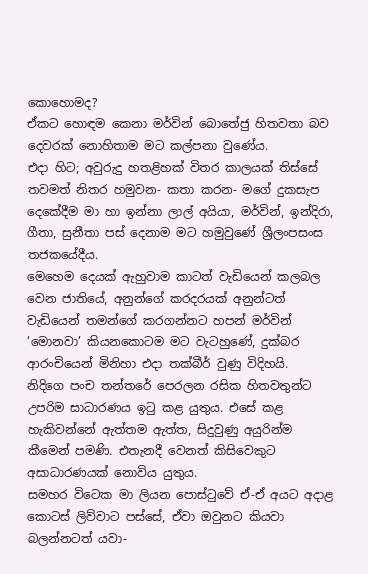කොහොමද?
ඒකට හොඳම කෙනා මර්වින් බොතේජු හිතවතා බව දෙවරක් නොහිතාම මට කල්පනා වුණේය.
එදා හිට; අවුරුදු හතළිහක් විතර කාලයක් තිස්සේ තවමත් නිතර හමුවන- කතා කරන- මගේ දුකසැප දෙකේදීම මා හා ඉන්නා ලාල් අයියා, මර්වින්, ඉන්දිරා, ගීතා, සුනීතා පස් දෙනාම මට හමුවුණේ ශ්‍රීලංපසංස තජකයේදීය.
මෙහෙම දෙයක් ඇහුවාම කාටත් වැඩියෙන් කලබල වෙන ජාතියේ, අනුන්ගේ කරදරයක් අනුන්ටත් වැඩියෙන් තමන්ගේ කරගන්නට හපන් මර්වින් ‘මොනවා’ කියනකොටම මට වැටහුණේ, දුක්බර ආරංචියෙන් මිනිහා එදා තක්බීර් වුණු විදිහයි.
නිදිගෙ පංච තන්තරේ පෙරලන රසික හිතවතුන්ට උපරිම සාධාරණය ඉටු කළ යුතුය. එසේ කළ හැකිවන්නේ ඇත්තම ඇත්ත, සිදුවුණු අයුරින්ම කීමෙන් පමණි. එතැනදී වෙනත් කිසිවෙකුට අසාධාරණයක් නොවිය යුතුය.
සමහර විටෙක මා ලියන පොස්ටුවේ ඒ-ඒ අයට අදාළ කොටස් ලිව්වාට පස්සේ, ඒවා ඔවුනට කියවා බලන්නටත් යවා-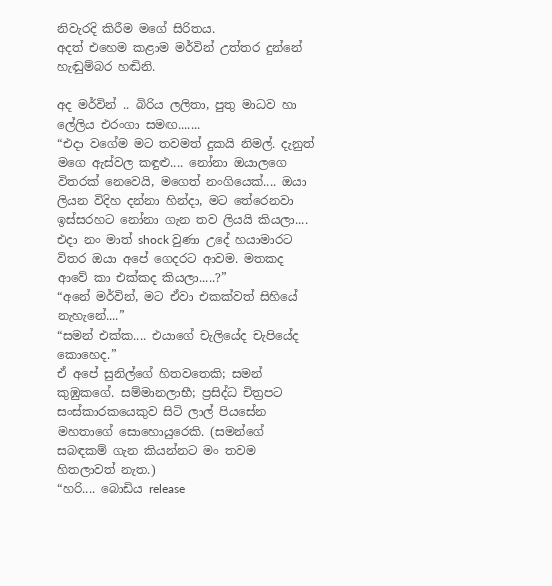නිවැරදි කිරීම මගේ සිරිතය.
අදත් එහෙම කළාම මර්වින් උත්තර දුන්නේ හැඬුම්බර හඬිනි.

අද මර්වින් .. බිරිය ලලිතා, පුතු මාධව හා ලේලිය එරංගා සමඟ.......
“එදා වගේම මට තවමත් දුකයි නිමල්. දැනුත් මගෙ ඇස්වල කඳුළු.... නෝනා ඔයාලගෙ විතරක් නෙවෙයි, මගෙත් නංගියෙක්.... ඔයා ලියන විදිහ දන්නා හින්දා, මට තේරෙනවා ඉස්සරහට නෝනා ගැන තව ලියයි කියලා.... එදා නං මාත් shock වුණා උදේ හයාමාරට විතර ඔයා අපේ ගෙදරට ආවම. මතකද ආවේ කා එක්කද කියලා.....?”
“අනේ මර්වින්, මට ඒවා එකක්වත් සිහියේ නැහැනේ....”
“සමන් එක්ක.... එයාගේ චැලියේද චැපියේද කොහෙද.”
ඒ අපේ සුනිල්ගේ හිතවතෙකි; සමන් කුඹුකගේ. සම්මානලාභී; ප්‍රසිද්ධ චිත්‍රපට සංස්කාරකයෙකුව සිටි ලාල් පියසේන මහතාගේ සොහොයුරෙකි. (සමන්ගේ සබඳකම් ගැන කියන්නට මං තවම හිතලාවත් නැත.)
“හරි.... බොඩිය release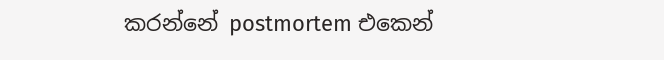කරන්නේ postmortem එකෙන්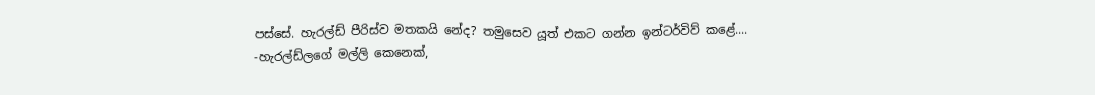පස්සේ. හැරල්ඩ් පීරිස්ව මතකයි නේද? තමුසෙව යූත් එකට ගන්න ඉන්ටර්විව් කළේ....
-හැරල්ඩ්ලගේ මල්ලි කෙනෙක්,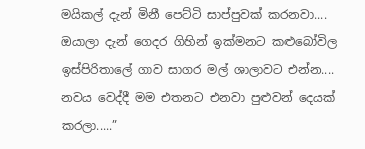මයිකල් දැන් මිනී පෙට්ටි සාප්පුවක් කරනවා.... ඔයාලා දැන් ගෙදර ගිහින් ඉක්මනට කළුබෝවිල ඉස්පිරිතාලේ ගාව සාගර මල් ශාලාවට එන්න.... නවය වෙද්දී මම එතනට එනවා පුළුවන් දෙයක් කරලා.....”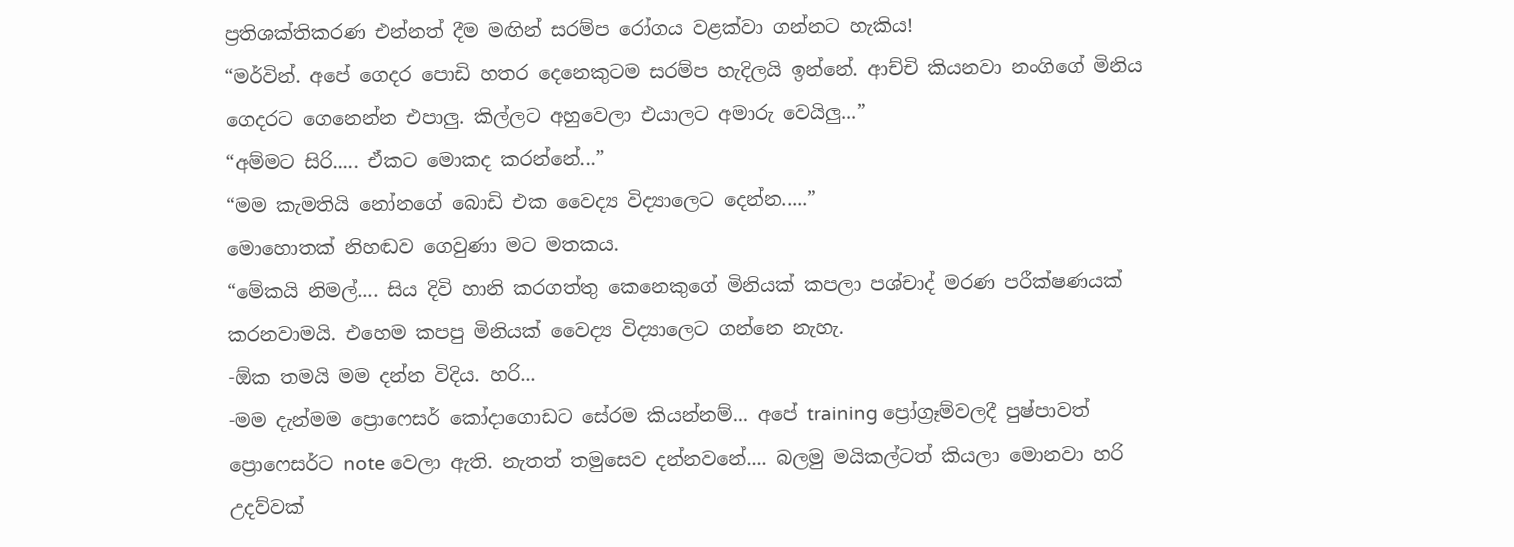ප්‍රතිශක්තිකරණ එන්නත් දීම මඟින් සරම්ප රෝගය වළක්වා ගන්නට හැකිය!
“මර්වින්. අපේ ගෙදර පොඩි හතර දෙනෙකුටම සරම්ප හැදිලයි ඉන්නේ. ආච්චි කියනවා නංගිගේ මිනිය ගෙදරට ගෙනෙන්න එපාලු. කිල්ලට අහුවෙලා එයාලට අමාරු වෙයිලු...”
“අම්මට සිරි..... ඒකට මොකද කරන්නේ...”
“මම කැමතියි නෝනගේ බොඩි එක වෛද්‍ය විද්‍යාලෙට දෙන්න.....”
මොහොතක් නිහඬව ගෙවුණා මට මතකය.
“මේකයි නිමල්.... සිය දිවි හානි කරගත්තු කෙනෙකුගේ මිනියක් කපලා පශ්චාද් මරණ පරීක්ෂණයක් කරනවාමයි. එහෙම කපපු මිනියක් වෛද්‍ය විද්‍යාලෙට ගන්නෙ නැහැ.
-ඕක තමයි මම දන්න විදිය. හරි...
-මම දැන්මම ප්‍රොෆෙසර් කෝදාගොඩට සේරම කියන්නම්... අපේ training ප්‍රෝග්‍රෑම්වලදී පුෂ්පාවත් ප්‍රොෆෙසර්ට note වෙලා ඇති. නැතත් තමුසෙව දන්නවනේ.... බලමු මයිකල්ටත් කියලා මොනවා හරි උදව්වක්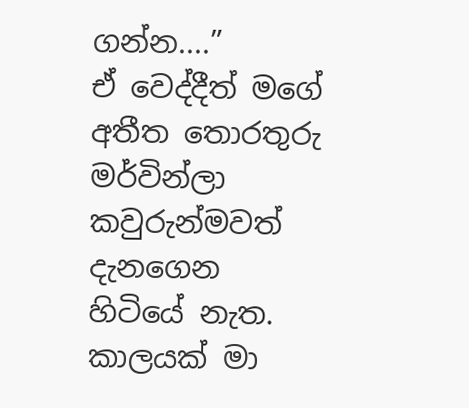ගන්න....”
ඒ වෙද්දීත් මගේ අතීත තොරතුරු මර්වින්ලා කවුරුන්මවත් දැනගෙන හිටියේ නැත.
කාලයක් මා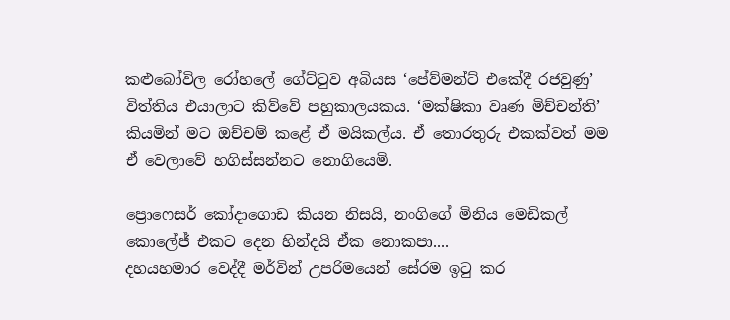කළුබෝවිල රෝහලේ ගේට්ටුව අබියස ‘පේව්මන්ට් එකේදී රජවුණු’ විත්තිය එයාලාට කිව්වේ පහුකාලයකය. ‘මක්ෂිකා වෘණ මිච්චන්ති’ කියමින් මට ඔච්චම් කළේ ඒ මයිකල්ය. ඒ තොරතුරු එකක්වත් මම ඒ වෙලාවේ හගිස්සන්නට නොගියෙමි.

ප්‍රොෆෙසර් කෝදාගොඩ කියන නිසයි, නංගිගේ මිනිය මෙඩිකල් කොලේජ් එකට දෙන හින්දයි ඒක නොකපා....
දහයහමාර වෙද්දී මර්වින් උපරිමයෙන් සේරම ඉටු කර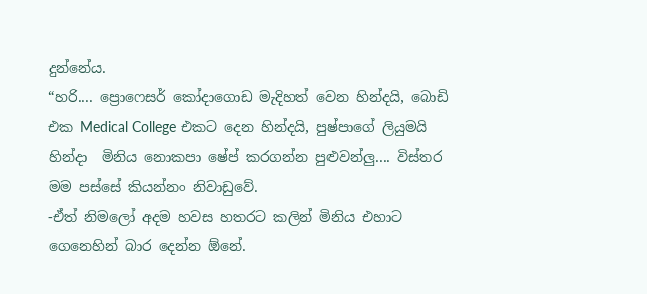දුන්නේය.
“හරි.... ප්‍රොෆෙසර් කෝදාගොඩ මැදිහත් වෙන හින්දයි, බොඩි එක Medical College එකට දෙන හින්දයි, පුෂ්පාගේ ලියුමයි හින්දා  මිනිය නොකපා ෂේප් කරගන්න පුළුවන්ලු.... විස්තර මම පස්සේ කියන්නං නිවාඩුවේ.
-ඒත් නිමලෝ අදම හවස හතරට කලින් මිනිය එහාට ගෙනෙහින් බාර දෙන්න ඕනේ.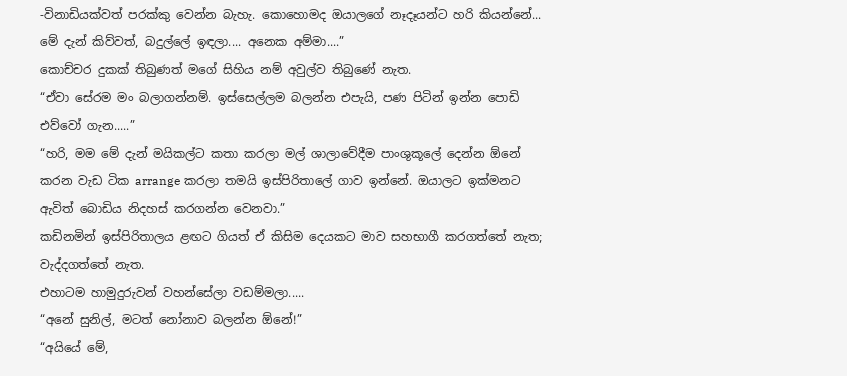-විනාඩියක්වත් පරක්කු වෙන්න බැහැ. කොහොමද ඔයාලගේ නෑදෑයන්ට හරි කියන්නේ... මේ දැන් කිව්වත්, බදුල්ලේ ඉඳලා.... අනෙක අම්මා....”
කොච්චර දුකක් තිබුණත් මගේ සිහිය නම් අවුල්ව තිබුණේ නැත.
“ඒවා සේරම මං බලාගන්නම්. ඉස්සෙල්ලම බලන්න එපැයි, පණ පිටින් ඉන්න පොඩි එව්වෝ ගැන.....”
“හරි, මම මේ දැන් මයිකල්ට කතා කරලා මල් ශාලාවේදීම පාංශුකූලේ දෙන්න ඕනේ කරන වැඩ ටික arrange කරලා තමයි ඉස්පිරිතාලේ ගාව ඉන්නේ. ඔයාලට ඉක්මනට ඇවිත් බොඩිය නිදහස් කරගන්න වෙනවා.”
කඩිනමින් ඉස්පිරිතාලය ළඟට ගියත් ඒ කිසිම දෙයකට මාව සහභාගී කරගත්තේ නැත; වැද්දගත්තේ නැත.
එහාටම හාමුදුරුවන් වහන්සේලා වඩම්මලා.....
“අනේ සුනිල්, මටත් නෝනාව බලන්න ඕනේ!”
“අයියේ මේ,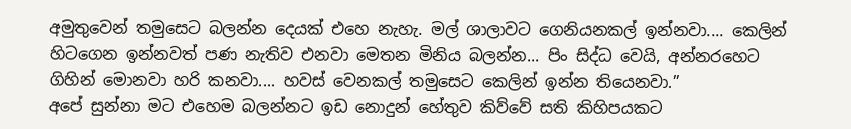අමුතුවෙන් තමුසෙට බලන්න දෙයක් එහෙ නැහැ. මල් ශාලාවට ගෙනියනකල් ඉන්නවා.... කෙලින් හිටගෙන ඉන්නවත් පණ නැතිව එනවා මෙතන මිනිය බලන්න... පිං සිද්ධ වෙයි, අන්නරහෙට ගිහින් මොනවා හරි කනවා.... හවස් වෙනකල් තමුසෙට කෙලින් ඉන්න තියෙනවා.”
අපේ සුන්නා මට එහෙම බලන්නට ඉඩ නොදුන් හේතුව කිව්වේ සති කිහිපයකට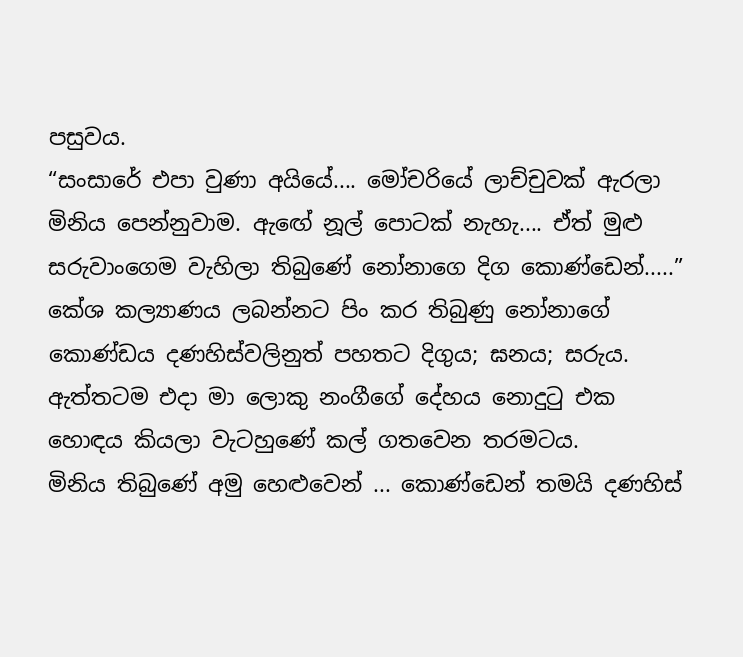පසුවය.
“සංසාරේ එපා වුණා අයියේ.... මෝචරියේ ලාච්චුවක් ඇරලා මිනිය පෙන්නුවාම. ඇඟේ නූල් පොටක් නැහැ.... ඒත් මුළු සරුවාංගෙම වැහිලා තිබුණේ නෝනාගෙ දිග කොණ්ඩෙන්.....”
කේශ කල්‍යාණය ලබන්නට පිං කර තිබුණු නෝනාගේ කොණ්ඩය දණහිස්වලිනුත් පහතට දිගුය; ඝනය; සරුය.
ඇත්තටම එදා මා ලොකු නංගීගේ දේහය නොදුටු එක හොඳය කියලා වැටහුණේ කල් ගතවෙන තරමටය.
මිනිය තිබුණේ අමු හෙළුවෙන් ... කොණ්ඩෙන් තමයි දණහිස්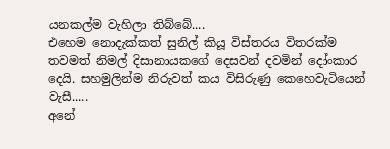යනකල්ම වැහිලා තිබ්බේ....
එහෙම නොදැක්කත් සුනිල් කියූ විස්තරය විතරක්ම තවමත් නිමල් දිසානායකගේ දෙසවන් දවමින් දෝංකාර දෙයි. සහමුලින්ම නිරුවත් කය විසිරුණු කෙහෙවැටියෙන් වැසී.....
අනේ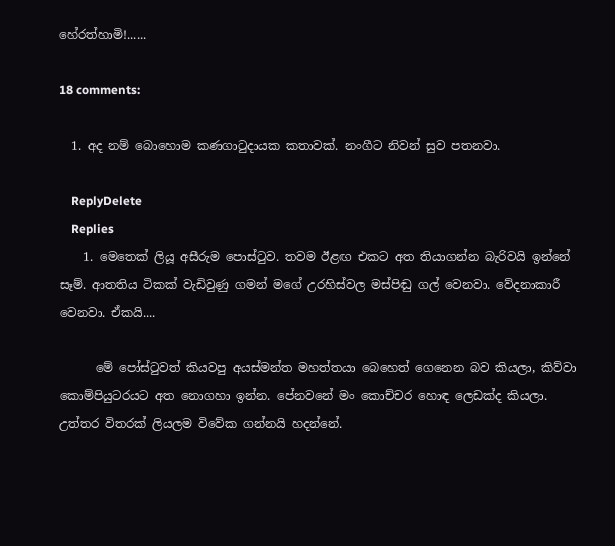හේරත්හාමි!......

18 comments:

  1. අද නම් බොහොම කණගාටුදායක කතාවක්. නංගීට නිවන් සුව පතනවා.

    ReplyDelete
    Replies
    1. මෙතෙක් ලියූ අසීරුම පොස්ටුව. තවම ඊළඟ එකට අත තියාගන්න බැරිවයි ඉන්නේ සෑම්. ආතතිය ටිකක් වැඩිවුණු ගමන් මගේ උරහිස්වල මස්පිඬු ගල් වෙනවා. වේදනාකාරී වෙනවා. ඒකයි....

      මේ පෝස්ටුවත් කියවපු අයස්මන්ත මහත්තයා බෙහෙත් ගෙනෙන බව කියලා, කිව්වා කොම්පියුටරයට අත නොගහා ඉන්න. පේනවනේ මං කොච්චර හොඳ ලෙඩක්ද කියලා. උත්තර විතරක් ලියලම විවේක ගන්නයි හදන්නේ.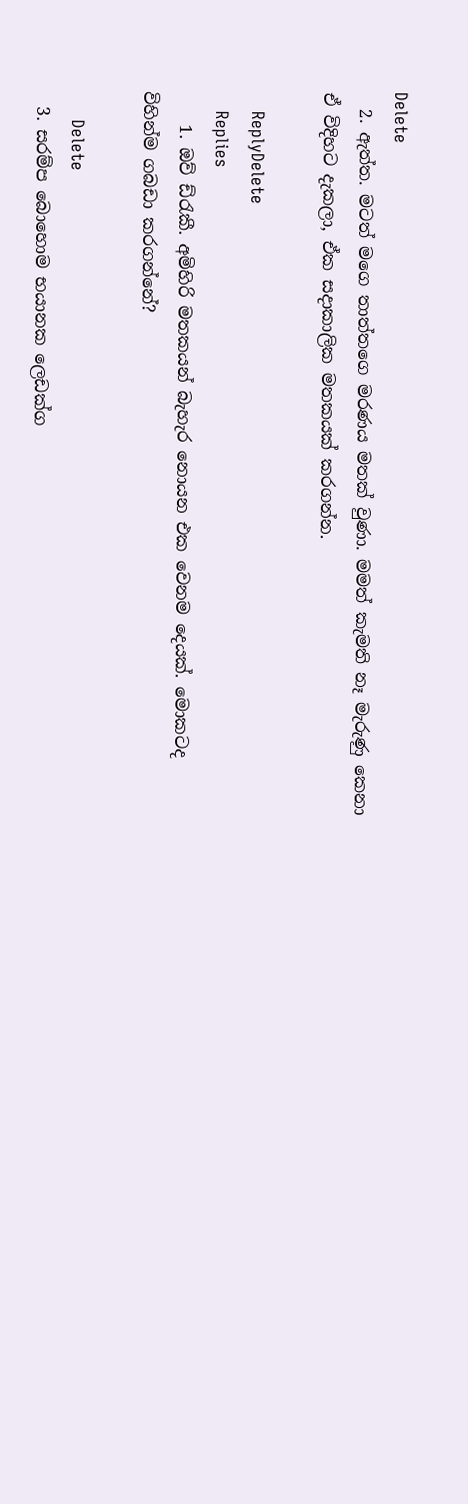Delete
  2. ඇත්ත. මටත් මගෙ තාත්තගෙ මරණය මතක් වුණා. මමත් කැමති නෑ මැරුණු කෙනා ඒ විදිහට දැකලා, ඒක සදාකාලික මතකයක් කරගන්න.

    ReplyDelete
    Replies
    1. ඔව් ඩ්රැකී. අමිහිරි මතකයන් බැහැර නොයන එක වෙනම දෙයක්. මොකටද විහින්ම ගබඩා කරගන්නේ?

      Delete
  3. සරම්ප බොහොම භයානක ලෙඩක්ග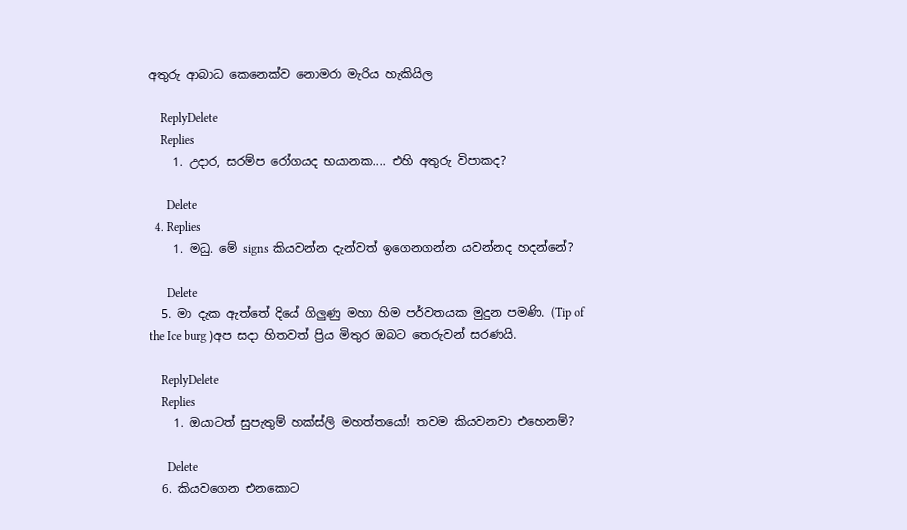අතුරු ආබාධ කෙනෙක්ව නොමරා මැරිය හැකියිල

    ReplyDelete
    Replies
    1. උදාර, සරම්ප රෝගයද භයානක.... එහි අතුරු විපාකද?

      Delete
  4. Replies
    1. මධු. මේ signs කියවන්න දැන්වත් ඉගෙනගන්න යවන්නද හදන්නේ?

      Delete
  5. මා දැක ඇත්තේ දියේ ගිලුණු මහා හිම පර්වතයක මුදුන පමණි. (Tip of the Ice burg )අප සදා හිතවත් ප්‍රිය මිතුර ඔබ‍ට තෙරුවන් සරණයි.

    ReplyDelete
    Replies
    1. ඔයාටත් සුපැතුම් හක්ස්ලි මහත්තයෝ! තවම කියවනවා එහෙනම්?

      Delete
  6. කියවගෙන එනකොට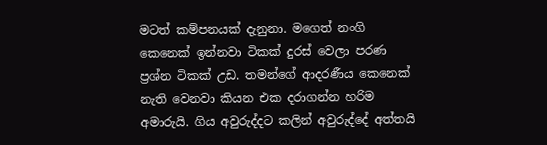මටත් කම්පනයක් දැනුනා. මගෙත් නංගි කෙනෙක් ඉන්නවා ටිකක් දුරස් වෙලා පරණ ප්‍රශ්න ටිකක් උඩ. තමන්ගේ ආදරණීය කෙනෙක් නැති වෙනවා කියන එක දරාගන්න හරිම අමාරුයි. ගිය අවුරුද්දට කලින් අවුරුද්දේ අත්තයි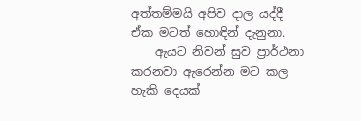අත්තම්මයි අපිව දාල යද්දී ඒක මටත් හොඳින් දැනුනා.
    ඇයට නිවන් සුව ප්‍රාර්ථනා කරනවා ඇරෙන්න මට කල හැකි දෙයක්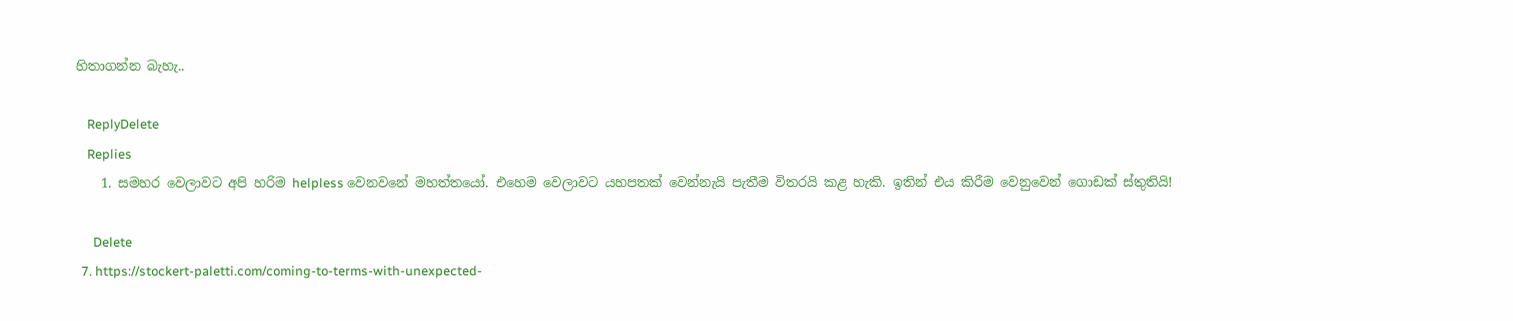හිතාගන්න බැහැ..

    ReplyDelete
    Replies
    1. සමහර වෙලාවට අපි හරිම helpless වෙනවනේ මහත්තයෝ. එහෙම වෙලාවට යහපතක් වෙන්නැයි පැතීම විතරයි කළ හැකි. ඉතින් එය කිරීම වෙනුවෙන් ගොඩක් ස්තුතියි!

      Delete
  7. https://stockert-paletti.com/coming-to-terms-with-unexpected-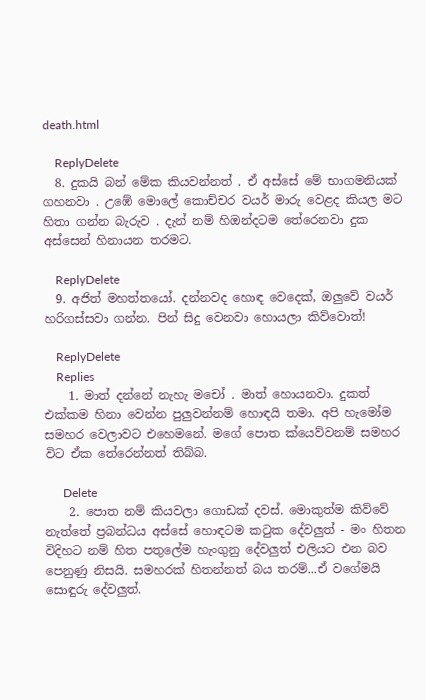death.html

    ReplyDelete
  8. දුකයි බන් මේක කියවන්නත් . ඒ අස්සේ මේ භාගමනියක් ගහනවා . උඹේ මොලේ කොච්චර වයර් මාරු වෙළද කියල මට හිතා ගන්න බැරුව . දැන් නම් හිඔන්දටම තේරෙනවා දුක අස්සෙන් හිනායන තරමට.

    ReplyDelete
  9. අජිත් මහත්තයෝ. දන්නවද හොඳ වෙදෙක්, ඔලුවේ වයර් හරිගස්සවා ගන්න. පින් සිදු වෙනවා හොයලා කිව්වොත්!

    ReplyDelete
    Replies
    1. මාත් දන්නේ නැහැ මචෝ . මාත් හොයනවා. දුකත් එක්කම හිනා වෙන්න පුලුවන්නම් හොඳයි තමා. අපි හැමෝම සමහර වෙලාවට එහෙමනේ. මගේ පොත ක්යෙව්වනම් සමහර විට ඒක තේරෙන්නත් තිබ්බ.

      Delete
    2. පොත නම් කියවලා ගොඩක් දවස්. මොකුත්ම කිව්වේ නැත්තේ ප්‍රබන්ධය අස්සේ හොඳටම කටුක දේවලුත් - මං හිතන විදිහට නම් හිත පතුලේම හැංගුනු දේවලුත් එලියට එන බව පෙනුණු නිසයි. සමහරක් හිතන්නත් බය තරම්...ඒ වගේමයි සොඳුරු දේවලුත්.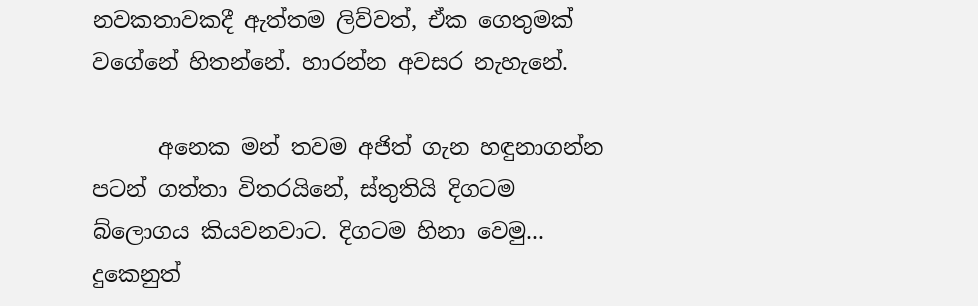නවකතාවකදී ඇත්තම ලිව්වත්, ඒක ගෙතුමක් වගේනේ හිතන්නේ. හාරන්න අවසර නැහැනේ.

      අනෙක මන් තවම අජිත් ගැන හඳුනාගන්න පටන් ගත්තා විතරයිනේ, ස්තුතියි දිගටම බ්ලොගය කියවනවාට. දිගටම හිනා වෙමු... දුකෙනුත්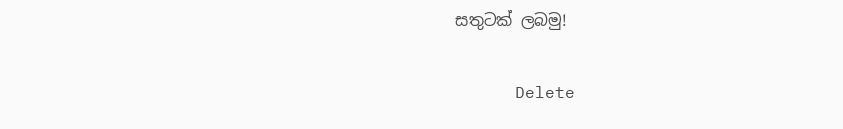සතුටක් ලබමු!

      Delete